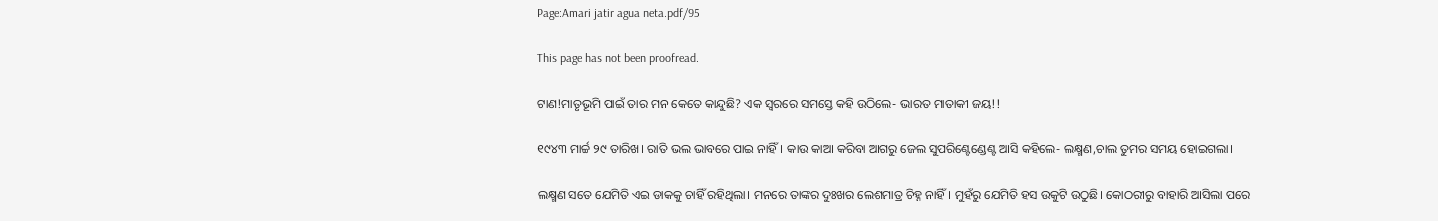Page:Amari jatir agua neta.pdf/95

This page has not been proofread.

ଟାଣ!ମାତୃଭୂମି ପାଇଁ ତାର ମନ କେତେ କାନ୍ଦୁଛି? ଏକ ସ୍ୱରରେ ସମସ୍ତେ କହି ଉଠିଲେ- ଭାରତ ମାତାକୀ ଜୟ!!

୧୯୪୩ ମାର୍ଚ୍ଚ ୨୯ ତାରିଖ। ରାତି ଭଲ ଭାବରେ ପାଇ ନାହିଁ। କାଉ କାଆ କରିବା ଆଗରୁ ଜେଲ ସୁପରିଣ୍ଟେଣ୍ଡେଣ୍ଟ ଆସି କହିଲେ- ଲକ୍ଷ୍ମଣ,ଚାଲ ତୁମର ସମୟ ହୋଇଗଲା।

ଲକ୍ଷ୍ମଣ ସତେ ଯେମିତି ଏଇ ଡାକକୁ ଚାହିଁ ରହିଥିଲା। ମନରେ ତାଙ୍କର ଦୁଃଖର ଲେଶମାତ୍ର ଚିହ୍ନ ନାହିଁ। ମୁହଁରୁ ଯେମିତି ହସ ଉକୁଟି ଉଠୁଛି। କୋଠରୀରୁ ବାହାରି ଆସିଲା ପରେ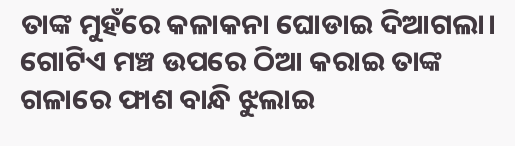ତାଙ୍କ ମୁହଁରେ କଳାକନା ଘୋଡାଇ ଦିଆଗଲା। ଗୋଟିଏ ମଞ୍ଚ ଉପରେ ଠିଆ କରାଇ ତାଙ୍କ ଗଳାରେ ଫାଶ ବାନ୍ଧି ଝୁଲାଇ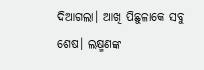ଦିଆଗଲା। ଆଖି ପିଛୁଳାକେ ସବୁ ଶେଷ। ଲକ୍ଷ୍ମଣଙ୍କ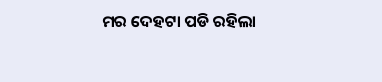ମର ଦେହଟା ପଡି ରହିଲା